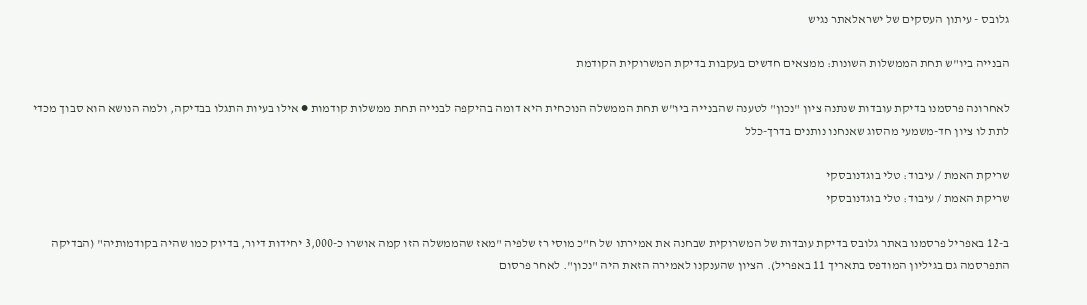גלובס - עיתון העסקים של ישראלאתר נגיש

הבנייה ביו"ש תחת הממשלות השונות: ממצאים חדשים בעקבות בדיקת המשרוקית הקודמת

לאחרונה פרסמנו בדיקת עובדות שנתנה ציון "נכון" לטענה שהבנייה ביו"ש תחת הממשלה הנוכחית היא דומה בהיקפה לבנייה תחת ממשלות קודמות ● אילו בעיות התגלו בבדיקה, ולמה הנושא הוא סבוך מכדי לתת לו ציון חד-משמעי מהסוג שאנחנו נותנים בדרך-כלל

שריקת האמת / עיבוד: טלי בוגדנובסקי
שריקת האמת / עיבוד: טלי בוגדנובסקי

ב-12 באפריל פרסמנו באתר גלובס בדיקת עובדות של המשרוקית שבחנה את אמירתו של ח"כ מוסי רז שלפיה "מאז שהממשלה הזו קמה אושרו כ-3,000 יחידות דיור, בדיוק כמו שהיה בקודמותיה" (הבדיקה התפרסמה גם בגיליון המודפס בתאריך 11 באפריל). הציון שהענקנו לאמירה הזאת היה "נכון". לאחר פרסום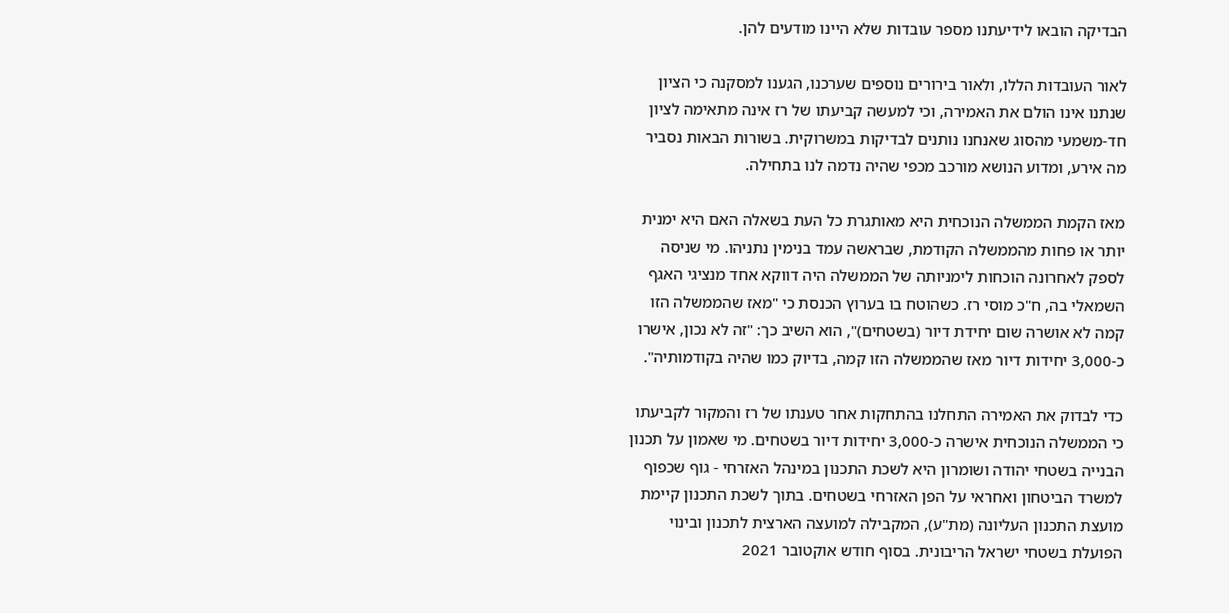הבדיקה הובאו לידיעתנו מספר עובדות שלא היינו מודעים להן.

לאור העובדות הללו, ולאור בירורים נוספים שערכנו, הגענו למסקנה כי הציון שנתנו אינו הולם את האמירה, וכי למעשה קביעתו של רז אינה מתאימה לציון חד-משמעי מהסוג שאנחנו נותנים לבדיקות במשרוקית. בשורות הבאות נסביר מה אירע, ומדוע הנושא מורכב מכפי שהיה נדמה לנו בתחילה.

מאז הקמת הממשלה הנוכחית היא מאותגרת כל העת בשאלה האם היא ימנית יותר או פחות מהממשלה הקודמת, שבראשה עמד בנימין נתניהו. מי שניסה לספק לאחרונה הוכחות לימניותה של הממשלה היה דווקא אחד מנציגי האגף השמאלי בה, ח"כ מוסי רז. כשהוטח בו בערוץ הכנסת כי "מאז שהממשלה הזו קמה לא אושרה שום יחידת דיור (בשטחים)", הוא השיב כך: "זה לא נכון, אישרו כ-3,000 יחידות דיור מאז שהממשלה הזו קמה, בדיוק כמו שהיה בקודמותיה".

כדי לבדוק את האמירה התחלנו בהתחקות אחר טענתו של רז והמקור לקביעתו כי הממשלה הנוכחית אישרה כ-3,000 יחידות דיור בשטחים. מי שאמון על תכנון הבנייה בשטחי יהודה ושומרון היא לשכת התכנון במינהל האזרחי - גוף שכפוף למשרד הביטחון ואחראי על הפן האזרחי בשטחים. בתוך לשכת התכנון קיימת מועצת התכנון העליונה (מת"ע), המקבילה למועצה הארצית לתכנון ובינוי הפועלת בשטחי ישראל הריבונית. בסוף חודש אוקטובר 2021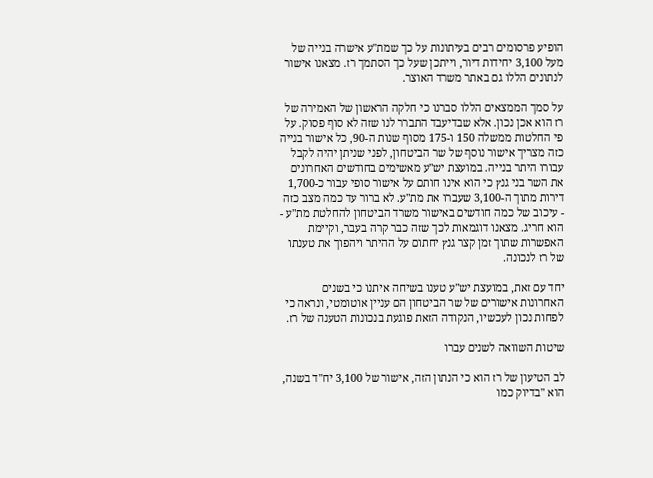הופיע פרסומים רבים בעיתונות על כך שמת"ע אישרה בנייה של מעל 3,100 יחידות דיור, וייתכן שעל כך הסתמך רז. מצאנו אישור לנתונים הללו גם באתר משרד האוצר.

על סמך הממצאים הללו סברנו כי חלקה הראשון של האמירה של רז הוא אכן נכון. אלא שבדיעבד התברר לנו שזה לא סוף פסוק. על פי החלטות ממשלה 150 ו-175 מסוף שנות ה-90, כל אישור בנייה כזה מצריך אישור נוסף של שר הביטחון, לפני שניתן יהיה לקבל עבורו היתר בנייה. במועצת יש"ע מאשימים בחודשים האחרונים את השר בני גנץ כי הוא אינו חותם על אישור סופי עבור כ-1,700 דירות מתוך ה-3,100 שעברו את מת"ע. לא ברור עד כמה מצב כזה - עיכוב של כמה חודשים באישור משרד הביטחון להחלטת מת"ע - הוא חריג. מצאנו דוגמאות לכך שזה כבר קרה בעבר, וקיימת האפשרות שתוך זמן קצר גנץ יחתום על ההיתר ויהפוך את טענתו של רז לנכונה.

יחד עם זאת, במועצת יש"ע טענו בשיחה איתנו כי בשנים האחרונות אישורים של שר הביטחון הם עניין אוטומטי, ונראה כי לפחות נכון לעכשיו, הנקודה הזאת פוגעת בנכונות הטענה של רז.

שיטות השוואה לשנים עברו

לב הטיעון של רז הוא כי הנתון הזה, אישור של 3,100 יח"ד בשנה, הוא "בדיוק כמו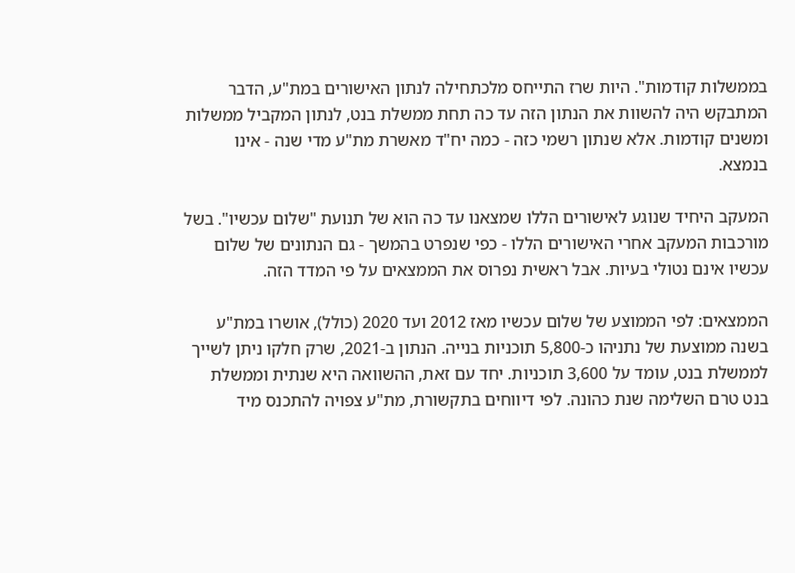בממשלות קודמות". היות שרז התייחס מלכתחילה לנתון האישורים במת"ע, הדבר המתבקש היה להשוות את הנתון הזה עד כה תחת ממשלת בנט, לנתון המקביל ממשלות ומשנים קודמות. אלא שנתון רשמי כזה - כמה יח"ד מאשרת מת"ע מדי שנה - אינו בנמצא.

המעקב היחיד שנוגע לאישורים הללו שמצאנו עד כה הוא של תנועת "שלום עכשיו". בשל מורכבות המעקב אחרי האישורים הללו - כפי שנפרט בהמשך - גם הנתונים של שלום עכשיו אינם נטולי בעיות. אבל ראשית נפרוס את הממצאים על פי המדד הזה.

הממצאים: לפי הממוצע של שלום עכשיו מאז 2012 ועד 2020 (כולל), אושרו במת"ע בשנה ממוצעת של נתניהו כ-5,800 תוכניות בנייה. הנתון ב-2021, שרק חלקו ניתן לשייך לממשלת בנט, עומד על 3,600 תוכניות. יחד עם זאת, ההשוואה היא שנתית וממשלת בנט טרם השלימה שנת כהונה. לפי דיווחים בתקשורת, מת"ע צפויה להתכנס מיד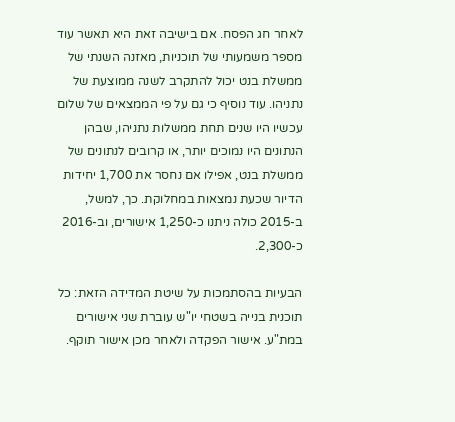לאחר חג הפסח. אם בישיבה זאת היא תאשר עוד מספר משמעותי של תוכניות, מאזנה השנתי של ממשלת בנט יכול להתקרב לשנה ממוצעת של נתניהו. עוד נוסיף כי גם על פי הממצאים של שלום עכשיו היו שנים תחת ממשלות נתניהו, שבהן הנתונים היו נמוכים יותר, או קרובים לנתונים של ממשלת בנט, אפילו אם נחסר את 1,700 יחידות הדיור שכעת נמצאות במחלוקת. כך, למשל, ב-2015 כולה ניתנו כ-1,250 אישורים, וב-2016 כ-2,300.

הבעיות בהסתמכות על שיטת המדידה הזאת: כל תוכנית בנייה בשטחי יו"ש עוברת שני אישורים במת"ע. אישור הפקדה ולאחר מכן אישור תוקף.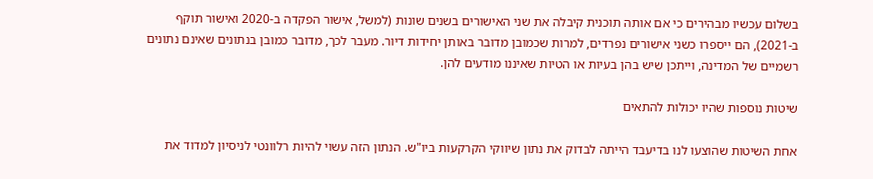בשלום עכשיו מבהירים כי אם אותה תוכנית קיבלה את שני האישורים בשנים שונות (למשל, אישור הפקדה ב-2020 ואישור תוקף ב-2021), הם ייספרו כשני אישורים נפרדים, למרות שכמובן מדובר באותן יחידות דיור. מעבר לכך, מדובר כמובן בנתונים שאינם נתונים רשמיים של המדינה, וייתכן שיש בהן בעיות או הטיות שאיננו מודעים להן.

שיטות נוספות שהיו יכולות להתאים

אחת השיטות שהוצעו לנו בדיעבד הייתה לבדוק את נתון שיווקי הקרקעות ביו"ש. הנתון הזה עשוי להיות רלוונטי לניסיון למדוד את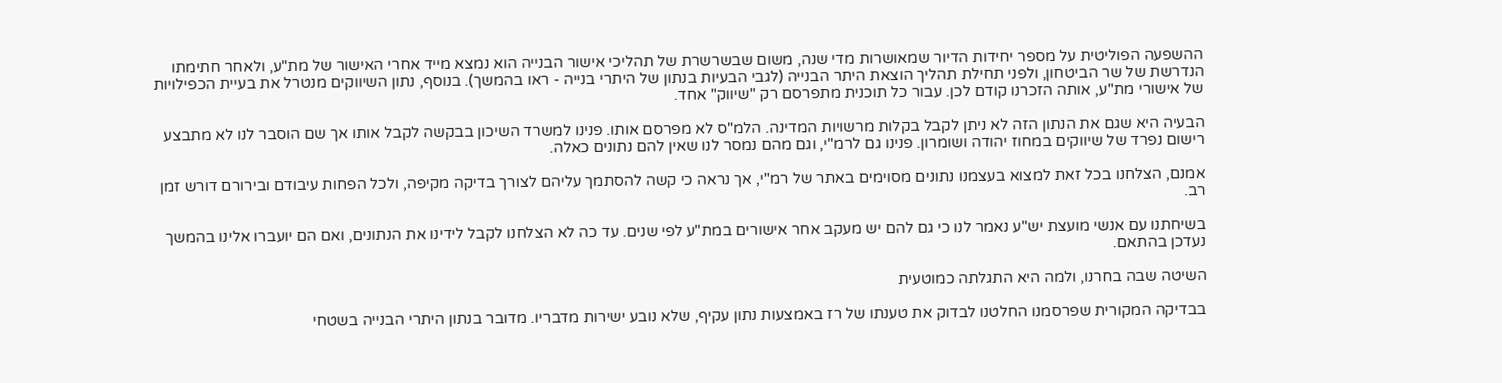ההשפעה הפוליטית על מספר יחידות הדיור שמאושרות מדי שנה, משום שבשרשרת של תהליכי אישור הבנייה הוא נמצא מייד אחרי האישור של מת"ע, ולאחר חתימתו הנדרשת של שר הביטחון, ולפני תחילת תהליך הוצאת היתר הבנייה (לגבי הבעיות בנתון של היתרי בנייה - ראו בהמשך). בנוסף, נתון השיווקים מנטרל את בעיית הכפילויות של אישורי מת"ע, אותה הזכרנו קודם לכן. עבור כל תוכנית מתפרסם רק "שיווק" אחד.

הבעיה היא שגם את הנתון הזה לא ניתן לקבל בקלות מרשויות המדינה. הלמ"ס לא מפרסם אותו. פנינו למשרד השיכון בבקשה לקבל אותו אך שם הוסבר לנו לא מתבצע רישום נפרד של שיווקים במחוז יהודה ושומרון. פנינו גם לרמ"י, וגם מהם נמסר לנו שאין להם נתונים כאלה.

אמנם, הצלחנו בכל זאת למצוא בעצמנו נתונים מסוימים באתר של רמ"י, אך נראה כי קשה להסתמך עליהם לצורך בדיקה מקיפה, ולכל הפחות עיבודם ובירורם דורש זמן רב.

בשיחתנו עם אנשי מועצת יש"ע נאמר לנו כי גם להם יש מעקב אחר אישורים במת"ע לפי שנים. עד כה לא הצלחנו לקבל לידינו את הנתונים, ואם הם יועברו אלינו בהמשך נעדכן בהתאם.

השיטה שבה בחרנו, ולמה היא התגלתה כמוטעית

בבדיקה המקורית שפרסמנו החלטנו לבדוק את טענתו של רז באמצעות נתון עקיף, שלא נובע ישירות מדבריו. מדובר בנתון היתרי הבנייה בשטחי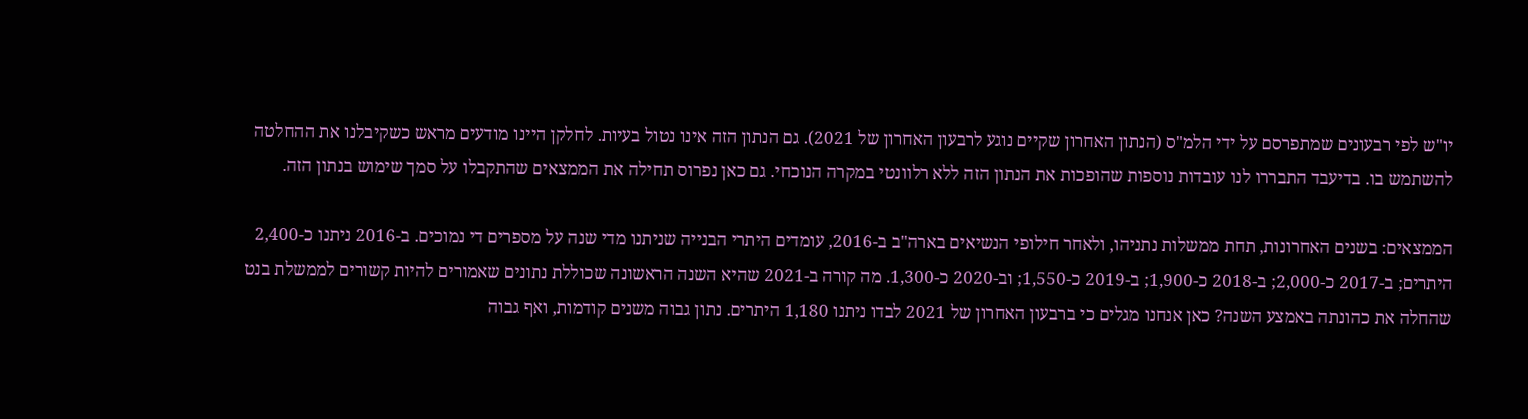יו"ש לפי רבעונים שמתפרסם על ידי הלמ"ס (הנתון האחרון שקיים נוגע לרבעון האחרון של 2021). גם הנתון הזה אינו נטול בעיות. לחלקן היינו מודעים מראש כשקיבלנו את ההחלטה להשתמש בו. בדיעבד התבררו לנו עובדות נוספות שהופכות את הנתון הזה ללא רלוונטי במקרה הנוכחי. גם כאן נפרוס תחילה את הממצאים שהתקבלו על סמך שימוש בנתון הזה.

הממצאים: בשנים האחרונות, תחת ממשלות נתניהו, ולאחר חילופי הנשיאים בארה"ב ב-2016, עומדים היתרי הבנייה שניתנו מדי שנה על מספרים די נמוכים. ב-2016 ניתנו כ-2,400 היתרים; ב-2017 כ-2,000; ב-2018 כ-1,900; ב-2019 כ-1,550; וב-2020 כ-1,300. מה קורה ב-2021 שהיא השנה הראשונה שכוללת נתונים שאמורים להיות קשורים לממשלת בנט שהחלה את כהונתה באמצע השנה? כאן אנחנו מגלים כי ברבעון האחרון של 2021 לבדו ניתנו 1,180 היתרים. נתון גבוה משנים קודמות, ואף גבוה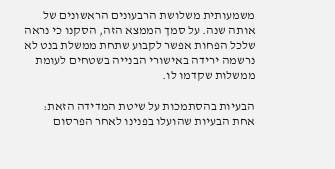משמעותית משלושת הרבעונים הראשונים של אותה שנה. על סמך הממצא הזה, הסקנו כי נראה שלכל הפחות אפשר לקבוע שתחת ממשלת בנט לא נרשמה ירידה באישורי הבנייה בשטחים לעומת ממשלות שקדמו לו.

הבעיות בהסתמכות על שיטת המדידה הזאת: אחת הבעיות שהועלו בפנינו לאחר הפרסום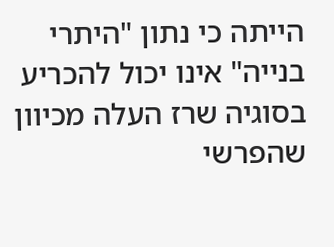הייתה כי נתון "היתרי בנייה" אינו יכול להכריע בסוגיה שרז העלה מכיוון שהפרשי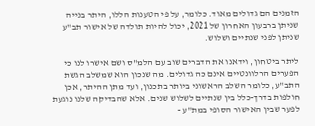הזמנים הם גדולים מאוד. כלומר, על פי הטענות הללו, היתר בנייה שניתן ברבעון האחרון של 2021, יכול להיות תולדה של אישור תב"ע שניתן לפני שנתיים ושלוש.

ליתר ביטחון, וידאנו את הדברים שוב עם הלמ"ס ושם אישרו לנו כי הפערים הרלוונטיים אינם כה גדולים. מה שנכון הוא שמשלב הגשת התב"ע, כלומר השלב הראשוני ביותר בתכנון, ועד מתן ההיתר, אכן חולפות בדרך-כלל בין שנתיים לשלוש שנים. אלא שהבדיקה שלנו נוגעת לפער שבין האישור הסופי במת"ע -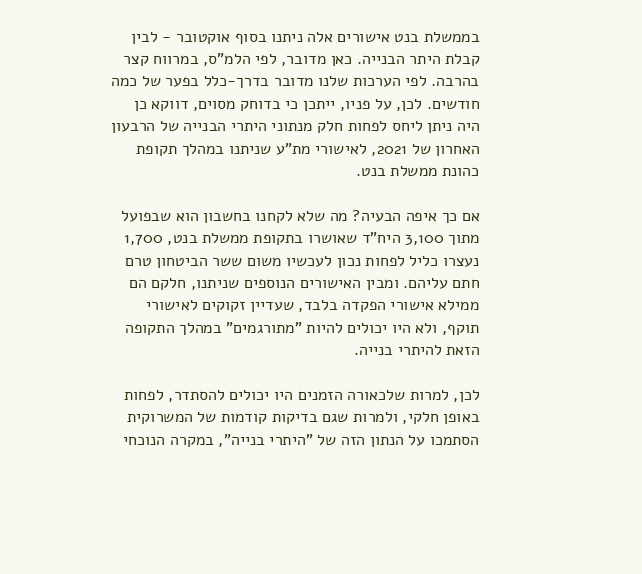בממשלת בנט אישורים אלה ניתנו בסוף אוקטובר - לבין קבלת היתר הבנייה. כאן מדובר, לפי הלמ"ס, במרווח קצר בהרבה. לפי הערכות שלנו מדובר בדרך-כלל בפער של כמה חודשים. לכן, על פניו, ייתכן כי בדוחק מסוים, דווקא כן היה ניתן ליחס לפחות חלק מנתוני היתרי הבנייה של הרבעון האחרון של 2021, לאישורי מת"ע שניתנו במהלך תקופת כהונת ממשלת בנט.

אם כך איפה הבעיה? מה שלא לקחנו בחשבון הוא שבפועל מתוך 3,100 היח"ד שאושרו בתקופת ממשלת בנט, 1,700 נעצרו כליל לפחות נכון לעכשיו משום ששר הביטחון טרם חתם עליהם. ומבין האישורים הנוספים שניתנו, חלקם הם ממילא אישורי הפקדה בלבד, שעדיין זקוקים לאישורי תוקף, ולא היו יכולים להיות "מתורגמים" במהלך התקופה הזאת להיתרי בנייה.

לכן, למרות שלכאורה הזמנים היו יכולים להסתדר, לפחות באופן חלקי, ולמרות שגם בדיקות קודמות של המשרוקית הסתמכו על הנתון הזה של "היתרי בנייה", במקרה הנוכחי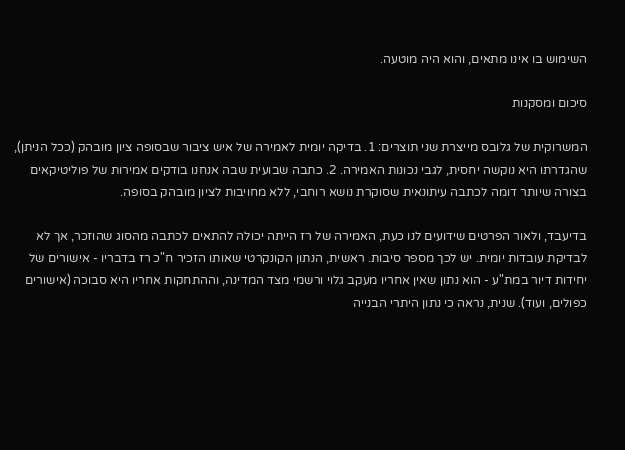השימוש בו אינו מתאים, והוא היה מוטעה.

סיכום ומסקנות

המשרוקית של גלובס מייצרת שני תוצרים: 1. בדיקה יומית לאמירה של איש ציבור שבסופה ציון מובהק (ככל הניתן), שהגדרתו היא נוקשה יחסית, לגבי נכונות האמירה. 2. כתבה שבועית שבה אנחנו בודקים אמירות של פוליטיקאים בצורה שיותר דומה לכתבה עיתונאית שסוקרת נושא רוחבי, ללא מחויבות לציון מובהק בסופה.

בדיעבד, ולאור הפרטים שידועים לנו כעת, האמירה של רז הייתה יכולה להתאים לכתבה מהסוג שהוזכר, אך לא לבדיקת עובדות יומית. יש לכך מספר סיבות. ראשית, הנתון הקונקרטי שאותו הזכיר ח"כ רז בדבריו - אישורים של יחידות דיור במת"ע - הוא נתון שאין אחריו מעקב גלוי ורשמי מצד המדינה, וההתחקות אחריו היא סבוכה (אישורים כפולים, ועוד). שנית, נראה כי נתון היתרי הבנייה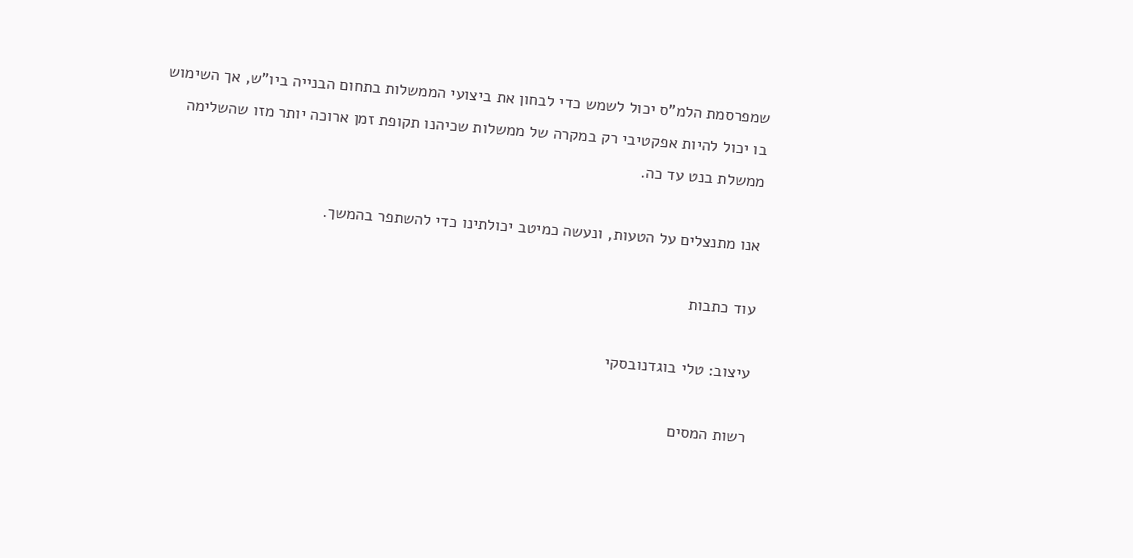שמפרסמת הלמ"ס יכול לשמש כדי לבחון את ביצועי הממשלות בתחום הבנייה ביו"ש, אך השימוש בו יכול להיות אפקטיבי רק במקרה של ממשלות שכיהנו תקופת זמן ארוכה יותר מזו שהשלימה ממשלת בנט עד כה.

אנו מתנצלים על הטעות, ונעשה כמיטב יכולתינו כדי להשתפר בהמשך.

עוד כתבות

עיצוב: טלי בוגדנובסקי

רשות המסים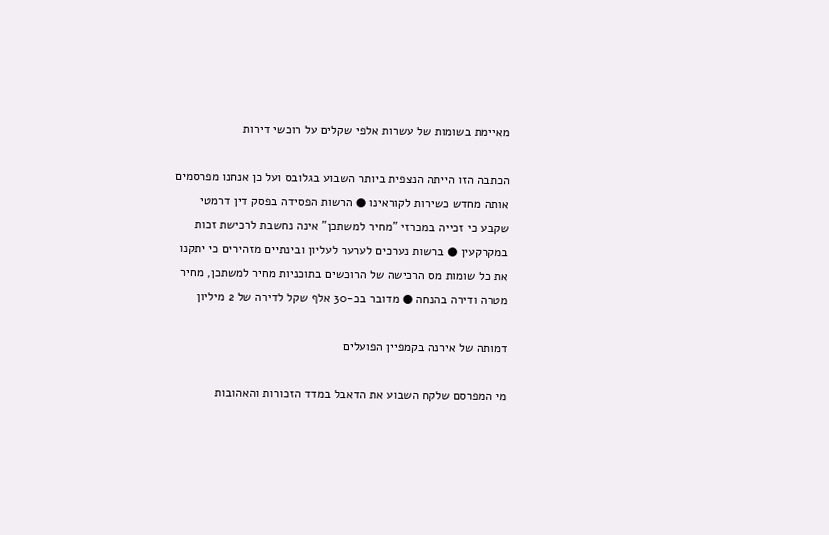מאיימת בשומות של עשרות אלפי שקלים על רוכשי דירות

הכתבה הזו הייתה הנצפית ביותר השבוע בגלובס ועל כן אנחנו מפרסמים אותה מחדש כשירות לקוראינו ● הרשות הפסידה בפסק דין דרמטי שקבע כי זכייה במכרזי "מחיר למשתכן" אינה נחשבת לרכישת זכות במקרקעין ● ברשות נערכים לערער לעליון ובינתיים מזהירים כי יתקנו את כל שומות מס הרכישה של הרוכשים בתוכניות מחיר למשתכן, מחיר מטרה ודירה בהנחה ● מדובר בכ-30 אלף שקל לדירה של 2 מיליון

דמותה של אירנה בקמפיין הפועלים

מי המפרסם שלקח השבוע את הדאבל במדד הזכורות והאהובות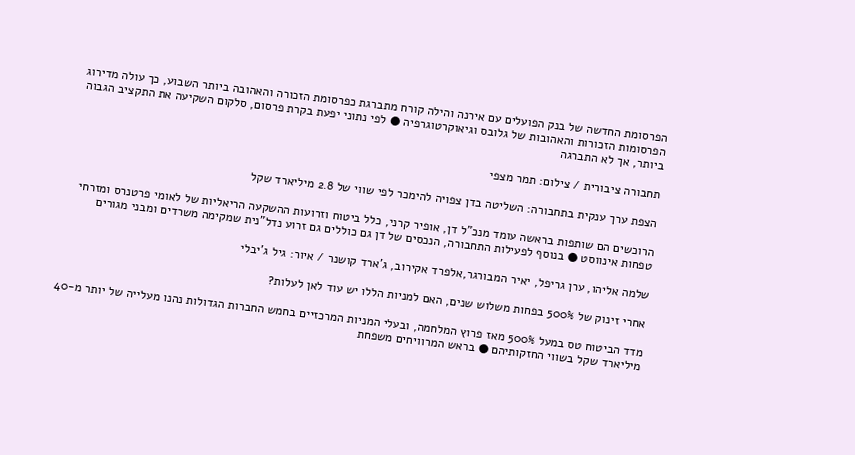הפרסומת החדשה של בנק הפועלים עם אירנה והילה קורח מתברגת כפרסומת הזכורה והאהובה ביותר השבוע, כך עולה מדירוג הפרסומות הזכורות והאהובות של גלובס וגיאוקרטוגרפיה ● לפי נתוני יפעת בקרת פרסום, סלקום השקיעה את התקציב הגבוה ביותר, אך לא התברגה

תחבורה ציבורית / צילום: תמר מצפי

הצפת ערך ענקית בתחבורה: השליטה בדן צפויה להימכר לפי שווי של 2.8 מיליארד שקל

הרוכשים הם שותפות בראשה עומד מנכ"ל דן, אופיר קרני, כלל ביטוח וזרועות ההשקעה הריאליות של לאומי פרטנרס ומזרחי טפחות אינווסט ● בנוסף לפעילות התחבורה, הנכסים של דן גם כוללים גם זרוע נדל"נית שמקימה משרדים ומבני מגורים

שלמה אליהו, ערן גריפל, יאיר המבורגר,אלפרד אקירוב, ג'ארד קושנר / איור: גיל ג'יבלי

אחרי זינוק של 500% בפחות משלוש שנים, האם למניות הללו יש עוד לאן לעלות?

מדד הביטוח טס במעל 500% מאז פרוץ המלחמה, ובעלי המניות המרכזיים בחמש החברות הגדולות נהנו מעלייה של יותר מ-40 מיליארד שקל בשווי החזקותיהם ● בראש המרוויחים משפחת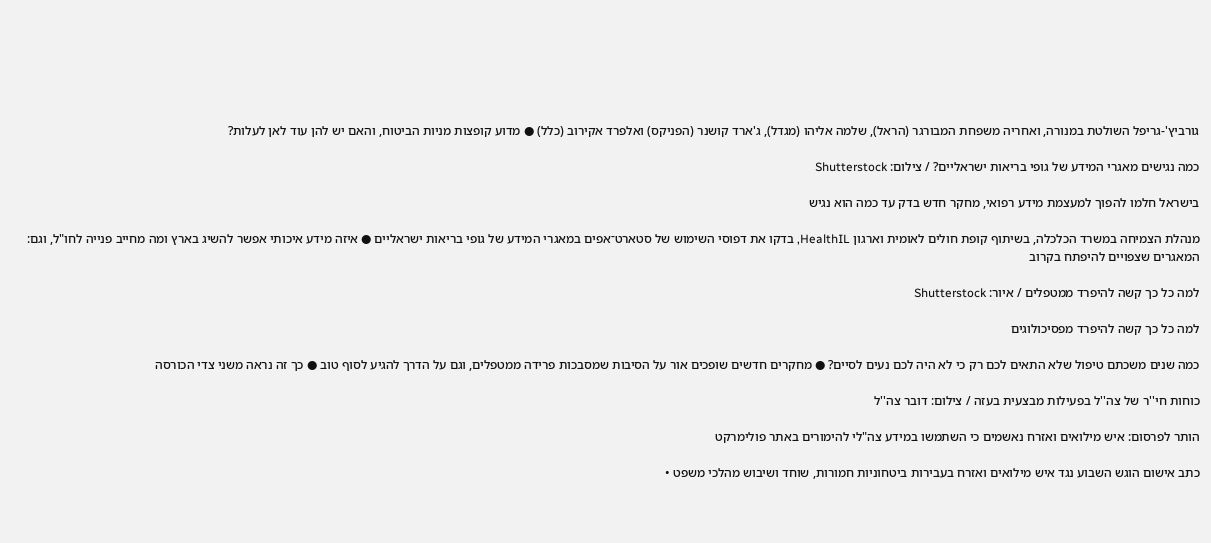גורביץ'-גריפל השולטת במנורה, ואחריה משפחת המבורגר (הראל), שלמה אליהו (מגדל), ג'ארד קושנר (הפניקס) ואלפרד אקירוב (כלל) ● מדוע קופצות מניות הביטוח, והאם יש להן עוד לאן לעלות?

כמה נגישים מאגרי המידע של גופי בריאות ישראליים? / צילום: Shutterstock

בישראל חלמו להפוך למעצמת מידע רפואי, מחקר חדש בדק עד כמה הוא נגיש

מנהלת הצמיחה במשרד הכלכלה, בשיתוף קופת חולים לאומית וארגון HealthIL, בדקו את דפוסי השימוש של סטארט־אפים במאגרי המידע של גופי בריאות ישראליים ● איזה מידע איכותי אפשר להשיג בארץ ומה מחייב פנייה לחו"ל, וגם: המאגרים שצפויים להיפתח בקרוב

למה כל כך קשה להיפרד ממטפלים / איור: Shutterstock

למה כל כך קשה להיפרד מפסיכולוגים

כמה שנים משכתם טיפול שלא התאים לכם רק כי לא היה לכם נעים לסיים? ● מחקרים חדשים שופכים אור על הסיבות שמסבכות פרידה ממטפלים, וגם על הדרך להגיע לסוף טוב ● כך זה נראה משני צדי הכורסה

כוחות חי''ר של צה''ל בפעילות מבצעית בעזה / צילום: דובר צה''ל

הותר לפרסום: איש מילואים ואזרח נאשמים כי השתמשו במידע צה"לי להימורים באתר פולימרקט

כתב אישום הוגש השבוע נגד איש מילואים ואזרח בעבירות ביטחוניות חמורות, שוחד ושיבוש מהלכי משפט •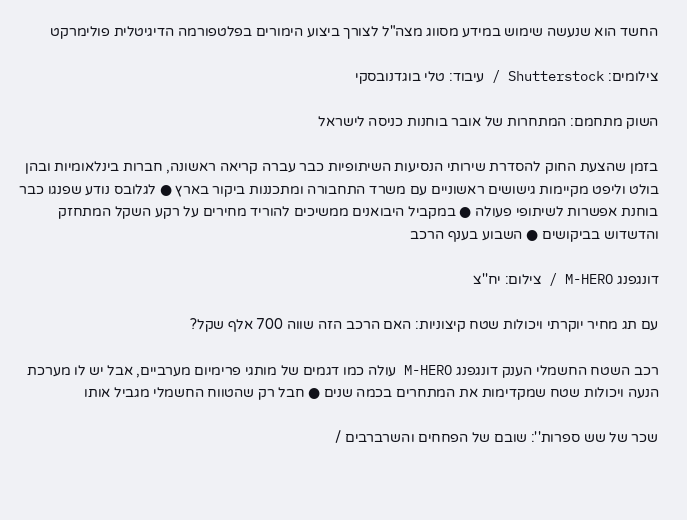החשד הוא שנעשה שימוש במידע מסווג מצה"ל לצורך ביצוע הימורים בפלטפורמה הדיגיטלית פולימרקט

צילומים: Shutterstock / עיבוד: טלי בוגדנובסקי

השוק מתחמם: המתחרות של אובר בוחנות כניסה לישראל

בזמן שהצעת החוק להסדרת שירותי הנסיעות השיתופיות כבר עברה קריאה ראשונה, חברות בינלאומיות ובהן בולט וליפט מקיימות גישושים ראשוניים עם משרד התחבורה ומתכננות ביקור בארץ ● לגלובס נודע שפנגו כבר בוחנת אפשרות לשיתופי פעולה ● במקביל היבואנים ממשיכים להוריד מחירים על רקע השקל המתחזק והדשדוש בביקושים ● השבוע בענף הרכב

דונגפנג M-HERO / צילום: יח''צ

עם תג מחיר יוקרתי ויכולות שטח קיצוניות: האם הרכב הזה שווה 700 אלף שקל?

רכב השטח החשמלי הענק דונגפנג M-HERO עולה כמו דגמים של מותגי פרימיום מערביים, אבל יש לו מערכת הנעה ויכולות שטח שמקדימות את המתחרים בכמה שנים ● חבל רק שהטווח החשמלי מגביל אותו

שכר של שש ספרות'': שובם של הפחחים והשרברבים /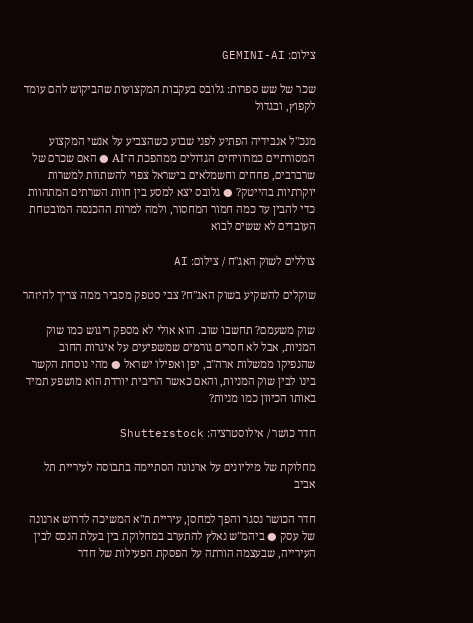צילום: GEMINI-AI

שכר של שש ספרות: גלובס בעקבות המקצועות שהביקוש להם עומד לקפוץ, ובגדול

מנכ"ל אנבידיה הפתיע לפני שבוע כשהצביע על אנשי המקצוע המסורתיים כמרוויחים הגדולים ממהפכת ה־AI ● האם שכרם של שרברבים, פחחים וחשמלאים בישראל צפוי להשתוות למשרות יוקרתיות בהייטק? ● גלובס יצא למסע בין חוות השרתים המתהוות כדי להבין עד כמה חמור המחסור, ולמה למרות ההכנסה המובטחת העובדים לא ששים לבוא

צוללים לשוק האג''ח / צילום: AI

שוקלים להשקיע בשוק האג"ח? צבי סטפק מסביר ממה צריך להיזהר

שוק משעמם? תחשבו שוב. הוא אולי לא מספק ריגוש כמו שוק המניות, אבל לא חסרים גורמים שמשפיעים על איגרות החוב שהנפיקו ממשלות ארה"ב, יפן ואפילו ישראל ● מהי נוסחת הקשר בינו לבין שוק המניות, והאם כאשר הריבית יורדת הוא מושפע תמיד באותו הכיוון כמו מניות?

חדר כושר / אילוסטרציה: Shutterstock

מחלוקת של מיליונים על ארנונה הסתיימה בתבוסה לעיריית תל אביב

חדר הכושר נסגר והפך למחסן, עיריית ת"א המשיכה לדרוש ארנונה של עסק ● ביהמ"ש נאלץ להתערב במחלוקת בין בעלת הנכס לבין העירייה, שבעצמה הורתה על הפסקת הפעילות של חדר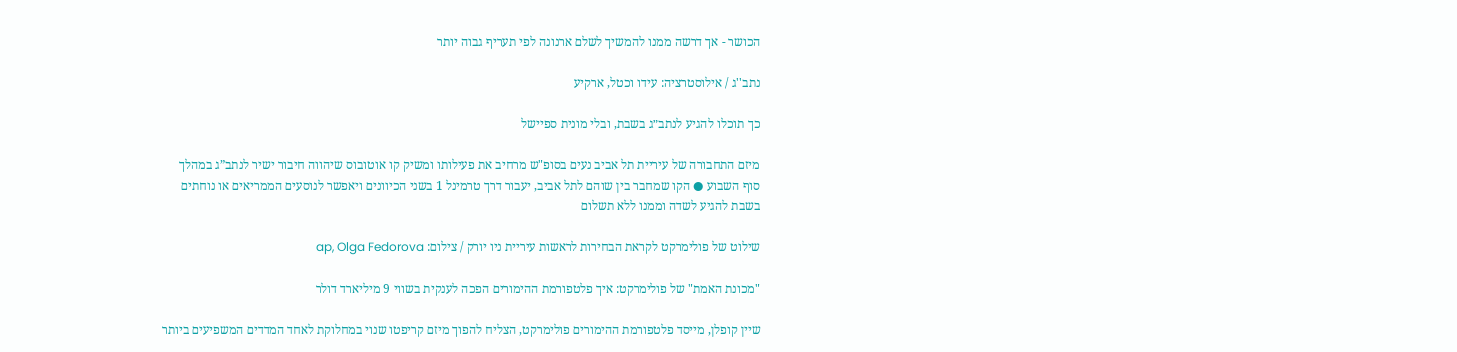הכושר - אך דרשה ממנו להמשיך לשלם ארנונה לפי תעריף גבוה יותר

נתב''ג / אילוסטרציה: עידו וכטל, ארקיע

כך תוכלו להגיע לנתב״ג בשבת, ובלי מונית ספיישל

מיזם התחבורה של עיריית תל אביב נעים בסופ"ש מרחיב את פעילותו ומשיק קו אוטובוס שיהווה חיבור ישיר לנתב”ג במהלך סוף השבוע ● הקו שמחבר בין שוהם לתל אביב, יעבור דרך טרמינל 1 בשני הכיוונים ויאפשר לנוסעים הממריאים או נוחתים בשבת להגיע לשדה וממנו ללא תשלום

שילוט של פולימרקט לקראת הבחירות לראשות עיריית ניו יורק / צילום: ap, Olga Fedorova

"מכונת האמת" של פולימרקט: איך פלטפורמת ההימורים הפכה לענקית בשווי 9 מיליארד דולר

שיין קופלן, מייסד פלטפורמת ההימורים פולימרקט, הצליח להפוך מיזם קריפטו שנוי במחלוקת לאחד המדדים המשפיעים ביותר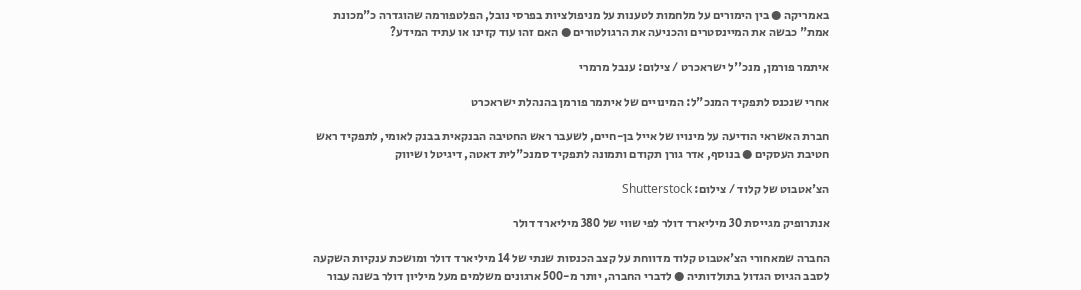באמריקה ● בין הימורים על מלחמות לטענות על מניפולציות בפרסי נובל, הפלטפורמה שהוגדרה כ"מכונת אמת" כבשה את המיינסטרים והכניעה את הרגולטורים ● האם זהו עוד קזינו או עתיד המידע?

איתמר פורמן, מנכ''ל ישראכרט / צילום: ענבל מרמרי

אחרי שנכנס לתפקיד המנכ"ל: המינויים של איתמר פורמן בהנהלת ישראכרט

חברת האשראי הודיעה על מינויו של אייל בן-חיים, לשעבר ראש החטיבה הבנקאית בבנק לאומי, לתפקיד ראש חטיבת העסקים ● בנוסף, אדר גורן תקודם ותמונה לתפקיד סמנכ"לית דאטה, דיגיטל ושיווק

הצ'אטבוט של קלוד / צילום: Shutterstock

אנתרופיק מגייסת 30 מיליארד דולר לפי שווי של 380 מיליארד דולר

החברה שמאחורי הצ'אטבוט קלוד מדווחת על קצב הכנסות שנתי של 14 מיליארד דולר ומושכת ענקיות השקעה לסבב הגיוס הגדול בתולדותיה ● לדברי החברה, יותר מ-500 ארגונים משלמים מעל מיליון דולר בשנה עבור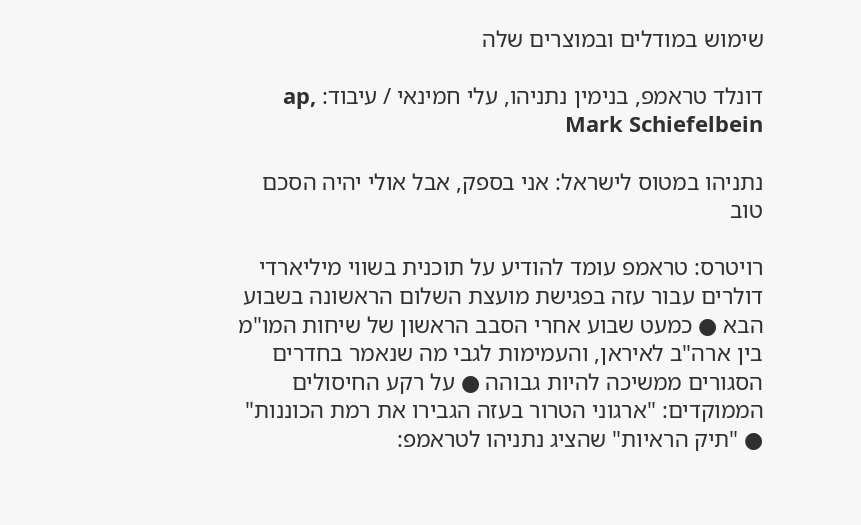שימוש במודלים ובמוצרים שלה

דונלד טראמפ, בנימין נתניהו, עלי חמינאי / עיבוד: ap, Mark Schiefelbein

נתניהו במטוס לישראל: אני בספק, אבל אולי יהיה הסכם טוב

רויטרס: טראמפ עומד להודיע על תוכנית בשווי מיליארדי דולרים עבור עזה בפגישת מועצת השלום הראשונה בשבוע הבא ● כמעט שבוע אחרי הסבב הראשון של שיחות המו"מ בין ארה"ב לאיראן, והעמימות לגבי מה שנאמר בחדרים הסגורים ממשיכה להיות גבוהה ● על רקע החיסולים הממוקדים: "ארגוני הטרור בעזה הגבירו את רמת הכוננות" ● "תיק הראיות" שהציג נתניהו לטראמפ: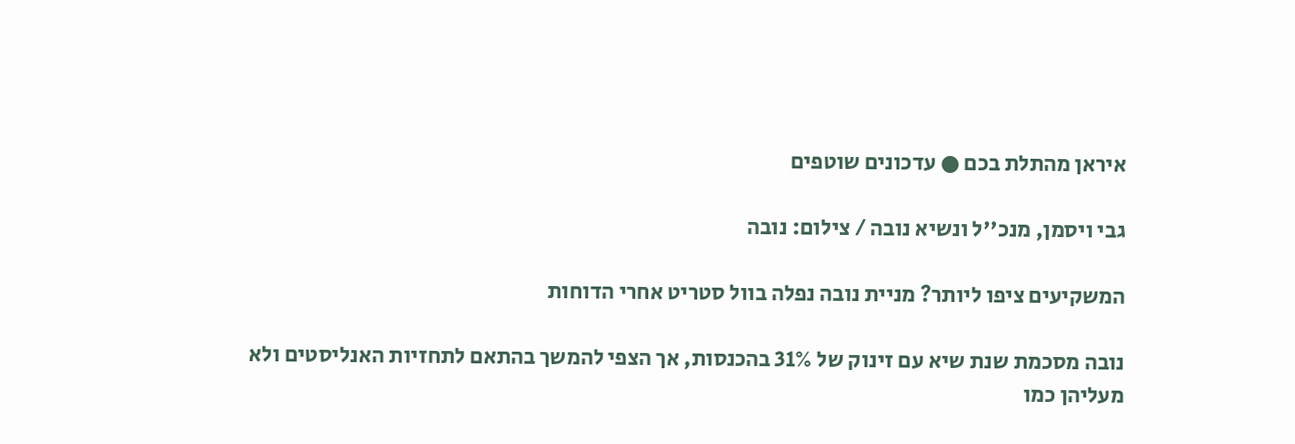איראן מהתלת בכם ● עדכונים שוטפים

גבי ויסמן, מנכ''ל ונשיא נובה / צילום: נובה

המשקיעים ציפו ליותר? מניית נובה נפלה בוול סטריט אחרי הדוחות

נובה מסכמת שנת שיא עם זינוק של 31% בהכנסות, אך הצפי להמשך בהתאם לתחזיות האנליסטים ולא מעליהן כמו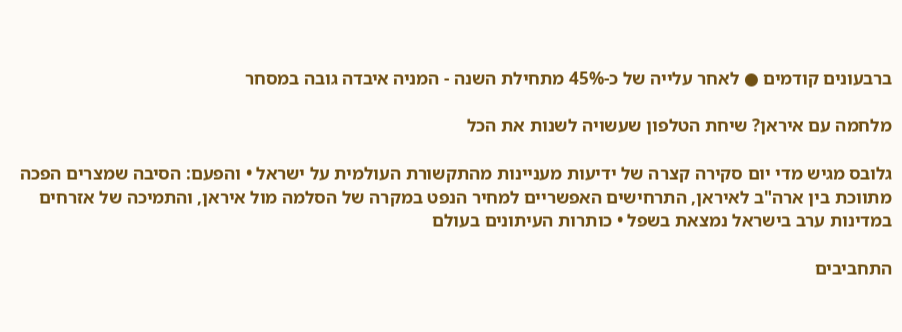ברבעונים קודמים ● לאחר עלייה של כ-45% מתחילת השנה - המניה איבדה גובה במסחר

מלחמה עם איראן? שיחת הטלפון שעשויה לשנות את הכל

גלובס מגיש מדי יום סקירה קצרה של ידיעות מעניינות מהתקשורת העולמית על ישראל • והפעם: הסיבה שמצרים הפכה מתווכת בין ארה"ב לאיראן, התרחישים האפשריים למחיר הנפט במקרה של הסלמה מול איראן, והתמיכה של אזרחים במדינות ערב בישראל נמצאת בשפל • כותרות העיתונים בעולם

התחביבים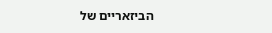הביזאריים של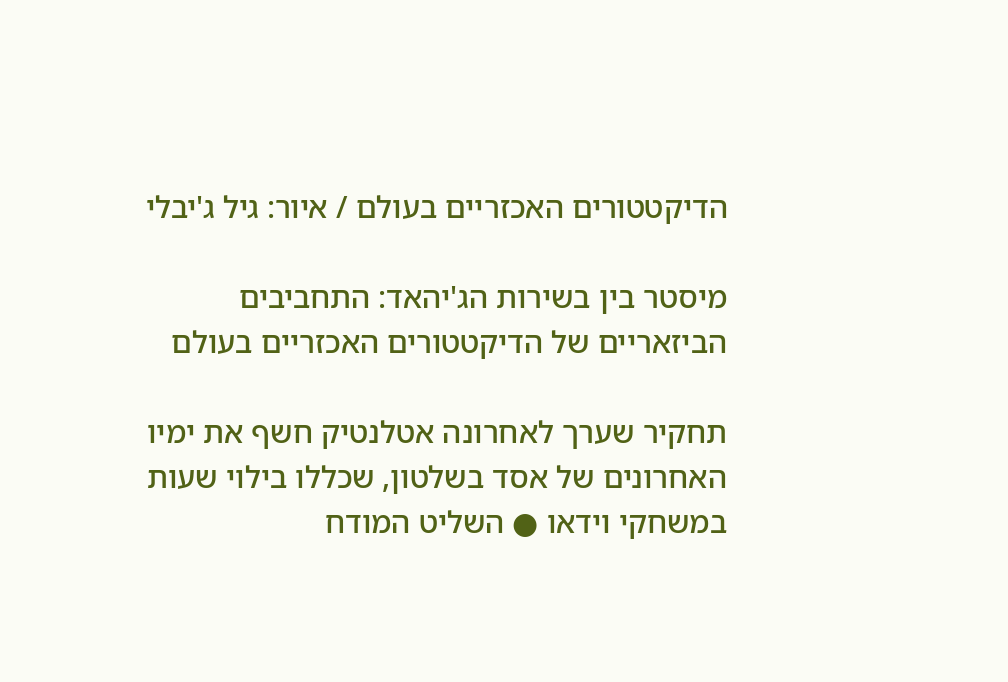הדיקטטורים האכזריים בעולם / איור: גיל ג'יבלי

מיסטר בין בשירות הג'יהאד: התחביבים הביזאריים של הדיקטטורים האכזריים בעולם

תחקיר שערך לאחרונה אטלנטיק חשף את ימיו האחרונים של אסד בשלטון, שכללו בילוי שעות במשחקי וידאו ● השליט המודח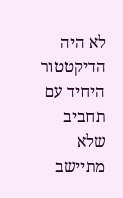לא היה הדיקטטור היחיד עם תחביב שלא מתיישב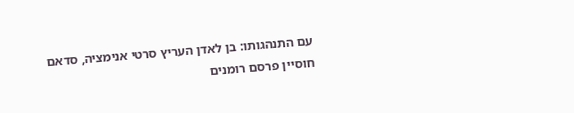עם התנהגותו: בן לאדן העריץ סרטי אנימציה, סדאם חוסיין פרסם רומנים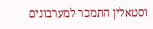וסטאלין התמכר למערבונים